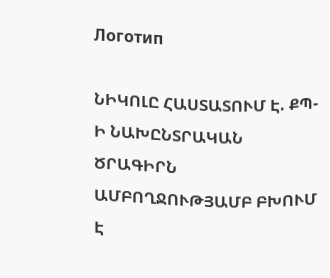Логотип

ՆԻԿՈԼԸ ՀԱՍՏԱՏՈՒՄ Է. ՔՊ-Ի ՆԱԽԸՆՏՐԱԿԱՆ ԾՐԱԳԻՐՆ ԱՄԲՈՂՋՈՒԹՅԱՄԲ ԲԽՈՒՄ Է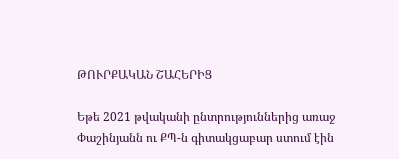ԹՈՒՐՔԱԿԱՆ ՇԱՀԵՐԻՑ

Եթե 2021 թվականի ընտրություններից առաջ Փաշինյանն ու ՔՊ-ն գիտակցաբար ստում էին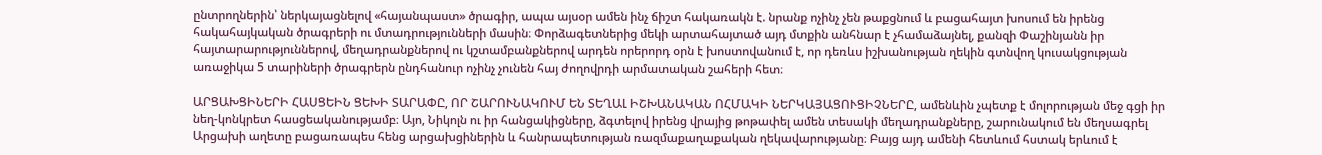ընտրողներին՝ ներկայացնելով «հայանպաստ» ծրագիր, ապա այսօր ամեն ինչ ճիշտ հակառակն է. նրանք ոչինչ չեն թաքցնում և բացահայտ խոսում են իրենց հակահայկական ծրագրերի ու մտադրությունների մասին։ Փորձագետներից մեկի արտահայտած այդ մտքին անհնար է չհամաձայնել, քանզի Փաշինյանն իր հայտարարություններով, մեղադրանքներով ու կշտամբանքներով արդեն որերորդ օրն է խոստովանում է, որ դեռևս իշխանության ղեկին գտնվող կուսակցության առաջիկա 5 տարիների ծրագրերն ընդհանուր ոչինչ չունեն հայ ժողովրդի արմատական շահերի հետ։

ԱՐՑԱԽՑԻՆԵՐԻ ՀԱՍՑԵԻՆ ՑԵԽԻ ՏԱՐԱՓԸ, ՈՐ ՇԱՐՈՒՆԱԿՈՒՄ ԵՆ ՏԵՂԱԼ ԻՇԽԱՆԱԿԱՆ ՈՀՄԱԿԻ ՆԵՐԿԱՅԱՑՈՒՑԻՉՆԵՐԸ, ամենևին չպետք է մոլորության մեջ գցի իր նեղ-կոնկրետ հասցեականությամբ։ Այո, Նիկոլն ու իր հանցակիցները, ձգտելով իրենց վրայից թոթափել ամեն տեսակի մեղադրանքները, շարունակում են մեղսագրել Արցախի աղետը բացառապես հենց արցախցիներին և հանրապետության ռազմաքաղաքական ղեկավարությանը։ Բայց այդ ամենի հետևում հստակ երևում է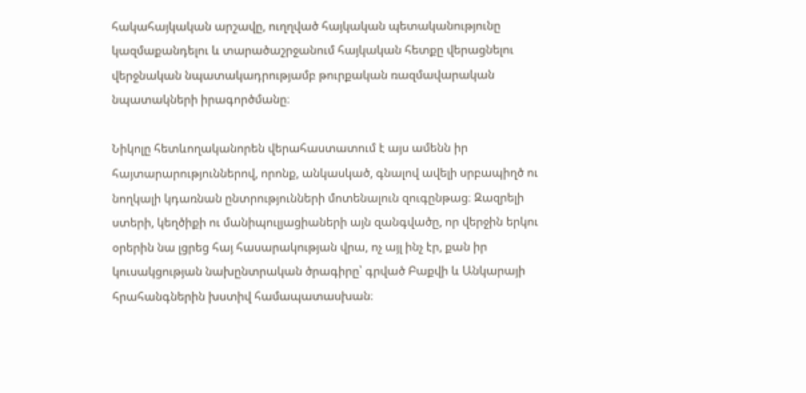հակահայկական արշավը, ուղղված հայկական պետականությունը կազմաքանդելու և տարածաշրջանում հայկական հետքը վերացնելու վերջնական նպատակադրությամբ թուրքական ռազմավարական նպատակների իրագործմանը։

Նիկոլը հետևողականորեն վերահաստատում է այս ամենն իր հայտարարություններով, որոնք, անկասկած, գնալով ավելի սրբապիղծ ու նողկալի կդառնան ընտրությունների մոտենալուն զուգընթաց։ Զազրելի ստերի, կեղծիքի ու մանիպուլյացիաների այն զանգվածը, որ վերջին երկու օրերին նա լցրեց հայ հասարակության վրա, ոչ այլ ինչ էր, քան իր կուսակցության նախընտրական ծրագիրը՝ գրված Բաքվի և Անկարայի հրահանգներին խստիվ համապատասխան։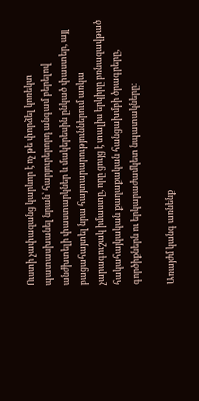Ուստի չափազանց կարևոր է ոչ թե փորձել կոռեկտ պատասխանել նրան՝ հարյուրերորդ անգամ բերելով անժխտելի փաստարկներ և մակերեսին ընկած փաստեր, այլ բացահայտել նրա հայտարարություններում առկա չարագուշակ իմաստը, որը ցույց է տալիս երկիրը բռնազավթած հակահայկական քաղաքական հանցախմբի ծրագրերը, գործիքներն ու երկարաժամկետ նպատակները։

Առայժմ կանգ առնենք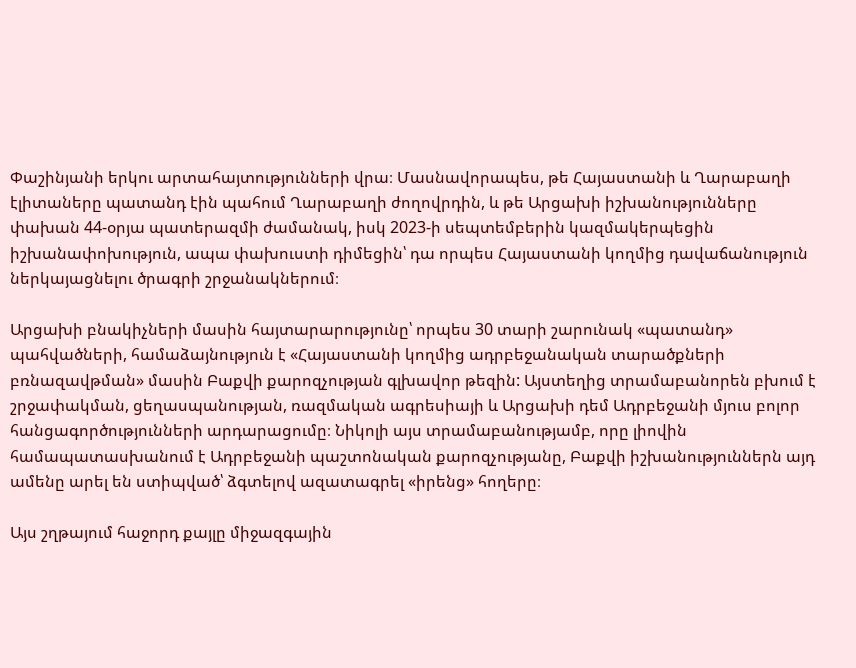Փաշինյանի երկու արտահայտությունների վրա։ Մասնավորապես, թե Հայաստանի և Ղարաբաղի էլիտաները պատանդ էին պահում Ղարաբաղի ժողովրդին, և թե Արցախի իշխանությունները փախան 44-օրյա պատերազմի ժամանակ, իսկ 2023-ի սեպտեմբերին կազմակերպեցին իշխանափոխություն, ապա փախուստի դիմեցին՝ դա որպես Հայաստանի կողմից դավաճանություն ներկայացնելու ծրագրի շրջանակներում։

Արցախի բնակիչների մասին հայտարարությունը՝ որպես 30 տարի շարունակ «պատանդ» պահվածների, համաձայնություն է «Հայաստանի կողմից ադրբեջանական տարածքների բռնազավթման» մասին Բաքվի քարոզչության գլխավոր թեզին: Այստեղից տրամաբանորեն բխում է շրջափակման, ցեղասպանության, ռազմական ագրեսիայի և Արցախի դեմ Ադրբեջանի մյուս բոլոր հանցագործությունների արդարացումը։ Նիկոլի այս տրամաբանությամբ, որը լիովին համապատասխանում է Ադրբեջանի պաշտոնական քարոզչությանը, Բաքվի իշխանություններն այդ ամենը արել են ստիպված՝ ձգտելով ազատագրել «իրենց» հողերը։

Այս շղթայում հաջորդ քայլը միջազգային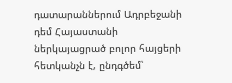դատարաններում Ադրբեջանի դեմ Հայաստանի ներկայացրած բոլոր հայցերի հետկանչն է, ընդգծեմ՝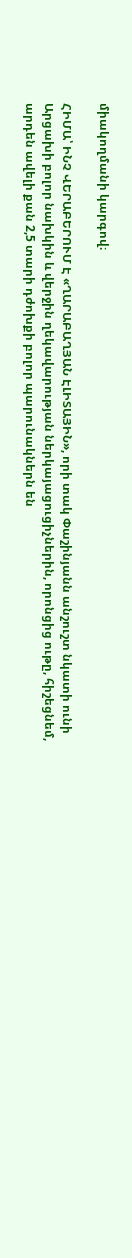միակողմանի կարգով։

ՀԻՄԱ՝ ԻՆՉ ՎԵՐԱԲԵՐՈՒՄ Է «ՂԱՐԱԲԱՂՅԱՆ ԷԼԻՏԱՅԻՆ», որի տակ Փաշինյանն անշուշտ նկատի ունի Արցախի բոլոր նախկին և վերջին ղեկավարության ներկայացուցիչներին, որոնցից ութը, հիշեցնեմ, արդեն ավելի քան 2,5 տարի դժոխքի բոլոր պարունակներն են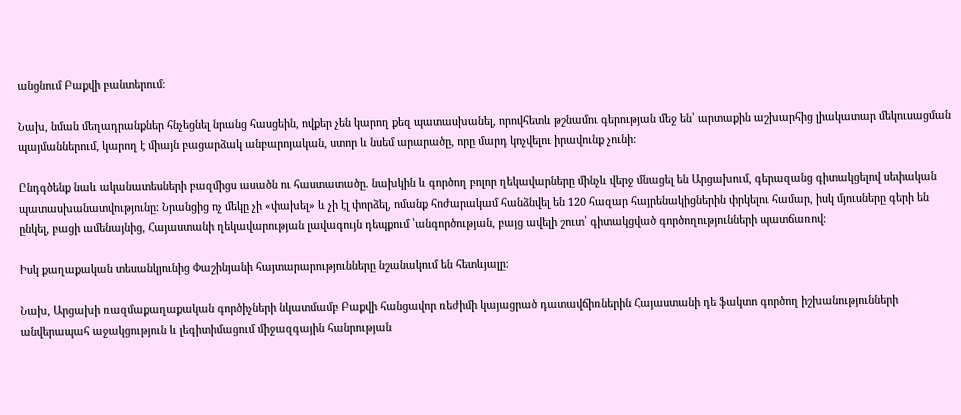անցնում Բաքվի բանտերում։

Նախ, նման մեղադրանքներ հնչեցնել նրանց հասցեին, ովքեր չեն կարող քեզ պատասխանել, որովհետև թշնամու գերության մեջ են՝ արտաքին աշխարհից լիակատար մեկուսացման պայմաններում, կարող է միայն բացարձակ անբարոյական, ստոր և նսեմ արարածը, որը մարդ կոչվելու իրավունք չունի:

Ընդգծենք նաև ականատեսների բազմիցս ասածն ու հաստատածը. նախկին և գործող բոլոր ղեկավարները մինչև վերջ մնացել են Արցախում, գերազանց գիտակցելով սեփական պատասխանատվությունը: Նրանցից ոչ մեկը չի «փախել» և չի էլ փորձել, ոմանք հոժարակամ հանձնվել են 120 հազար հայրենակիցներին փրկելու համար, իսկ մյուսները գերի են ընկել, բացի ամենայնից, Հայաստանի ղեկավարության լավագույն դեպքում ՝անգործության, բայց ավելի շուտ՝ գիտակցված գործողությունների պատճառով։

Իսկ քաղաքական տեսանկյունից Փաշինյանի հայտարարությունները նշանակում են հետևյալը։

Նախ, Արցախի ռազմաքաղաքական գործիչների նկատմամբ Բաքվի հանցավոր ռեժիմի կայացրած դատավճիռներին Հայաստանի դե ֆակտո գործող իշխանությունների անվերապահ աջակցություն և լեգիտիմացում միջազգային հանրության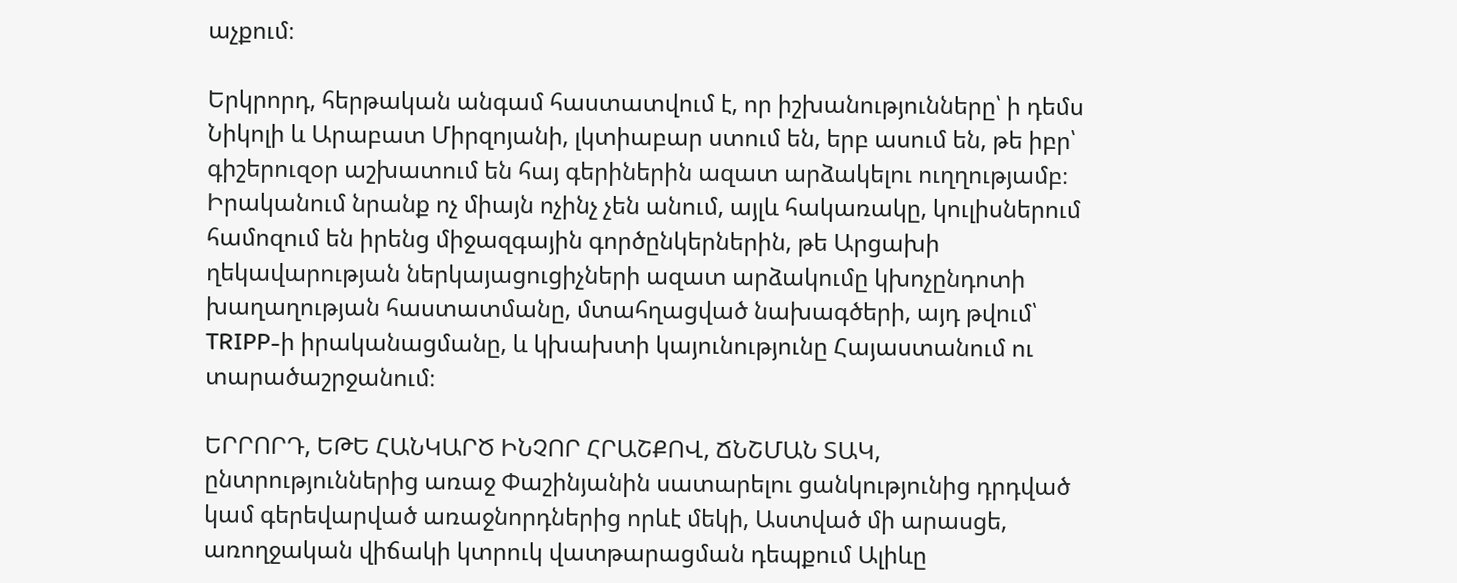աչքում։

Երկրորդ, հերթական անգամ հաստատվում է, որ իշխանությունները՝ ի դեմս Նիկոլի և Արաբատ Միրզոյանի, լկտիաբար ստում են, երբ ասում են, թե իբր՝ գիշերուզօր աշխատում են հայ գերիներին ազատ արձակելու ուղղությամբ։ Իրականում նրանք ոչ միայն ոչինչ չեն անում, այլև հակառակը, կուլիսներում համոզում են իրենց միջազգային գործընկերներին, թե Արցախի ղեկավարության ներկայացուցիչների ազատ արձակումը կխոչընդոտի խաղաղության հաստատմանը, մտահղացված նախագծերի, այդ թվում՝ TRIPP-ի իրականացմանը, և կխախտի կայունությունը Հայաստանում ու տարածաշրջանում։

ԵՐՐՈՐԴ, ԵԹԵ ՀԱՆԿԱՐԾ ԻՆՉՈՐ ՀՐԱՇՔՈՎ, ՃՆՇՄԱՆ ՏԱԿ, ընտրություններից առաջ Փաշինյանին սատարելու ցանկությունից դրդված կամ գերեվարված առաջնորդներից որևէ մեկի, Աստված մի արասցե, առողջական վիճակի կտրուկ վատթարացման դեպքում Ալիևը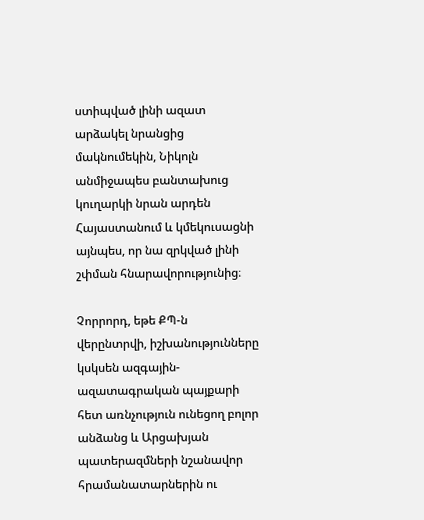ստիպված լինի ազատ արձակել նրանցից մակնումեկին, Նիկոլն անմիջապես բանտախուց կուղարկի նրան արդեն Հայաստանում և կմեկուսացնի այնպես, որ նա զրկված լինի շփման հնարավորությունից։

Չորրորդ, եթե ՔՊ-ն վերընտրվի, իշխանությունները կսկսեն ազգային-ազատագրական պայքարի հետ առնչություն ունեցող բոլոր անձանց և Արցախյան պատերազմների նշանավոր հրամանատարներին ու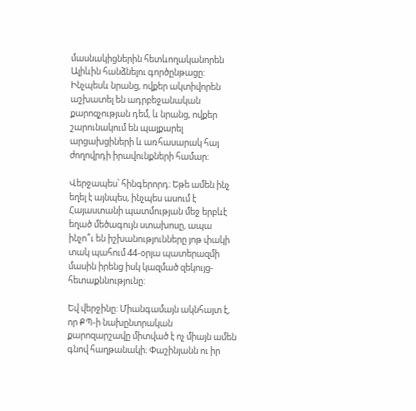մասնակիցներին հետևողականորեն Ալիևին հանձնելու գործընթացը: Ինչպեսև նրանց, ովքեր ակտիվորեն աշխատել են ադրբեջանական քարոզչության դեմ, և նրանց, ովքեր շարունակում են պայքարել արցախցիների և առհասարակ հայ ժողովրդի իրավունքների համար։

Վերջապես՝ հինգերորդ։ Եթե ամեն ինչ եղել է այնպես, ինչպես ասում է Հայաստանի պատմության մեջ երբևէ եղած մեծագույն ստախոսը, ապա ինչո՞ւ են իշխանությունները յոթ փակի տակ պահում 44-օրյա պատերազմի մասին իրենց իսկ կազմած զեկույց-հետաքննությունը:

Եվ վերջինը: Միանգամայն ակնհայտ է, որ ՔՊ-ի նախընտրական քարոզարշավը միտված է ոչ միայն ամեն գնով հաղթանակի։ Փաշինյանն ու իր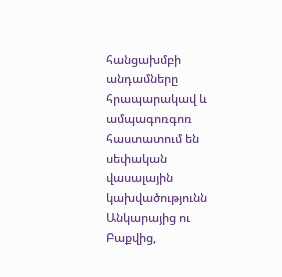հանցախմբի անդամները հրապարակավ և ամպագոռգոռ հաստատում են սեփական վասալային կախվածությունն Անկարայից ու Բաքվից,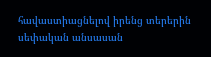հավաստիացնելով իրենց տերերին սեփական անսասան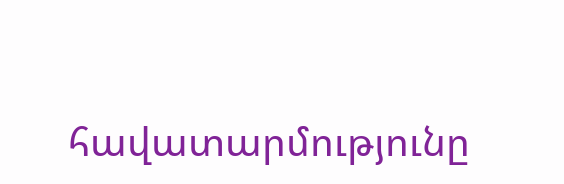հավատարմությունը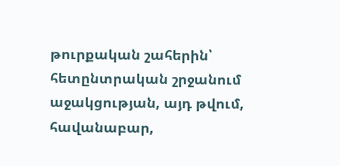թուրքական շահերին՝ հետընտրական շրջանում աջակցության, այդ թվում, հավանաբար,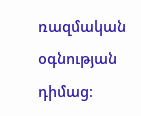ռազմական օգնության դիմաց։